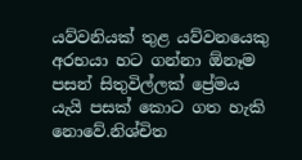යව්වනියක් තුළ යව්වනයෙකු අරභයා හට ගන්නා ඕනෑම පසන් සිතුවිල්ලක් ප්‍රේමය යැයි පසක් කොට ගත හැකි නොවේ.නිශ්චිත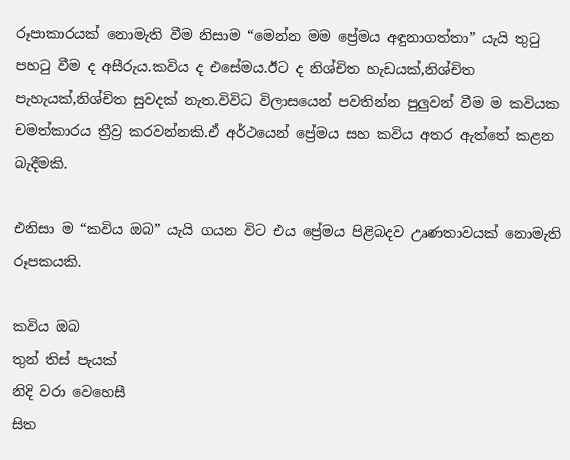රූපාකාරයක් නොමැති වීම නිසාම “මෙන්න මම ප්‍රේමය අඳුනාගත්තා” යැයි තුටු පහටු වීම ද අසීරුය.කවිය ද එසේමය.ඊට ද නිශ්චිත හැඩයක්,නිශ්චිත පැහැයක්,නිශ්චිත සුවදක් නැත.විවිධ විලාසයෙන් පවතින්න පුලුවන් වීම ම කවියක චමත්කාරය ත්‍රීව්‍ර කරවන්නකි.ඒ අර්ථයෙන් ප්‍රේමය සහ කවිය අතර ඇත්තේ කළන බැදීමකි.

එනිසා ම “කවිය ඔබ” යැයි ගයන විට එය ප්‍රේමය පිළිබදව උෘණතාවයක් නොමැති රූපකයකි.

කවිය ඔබ
තුන් තිස් පැයක්
නිදි වරා වෙහෙසී
සිත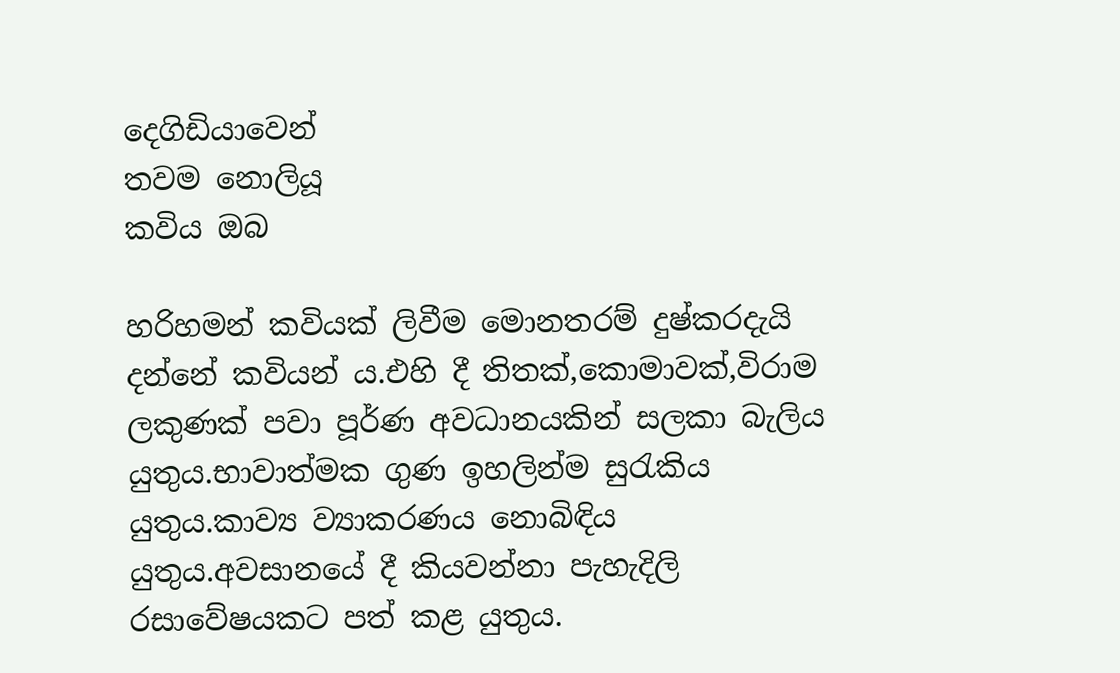දෙගිඩියාවෙන්
තවම නොලියූ
කවිය ඔබ

හරිහමන් කවියක් ලිවීම මොනතරම් දුෂ්කරදැයි දන්නේ කවියන් ය.එහි දී තිතක්,කොමාවක්,විරාම ලකුණක් පවා පූර්ණ අවධානයකින් සලකා බැලිය යුතුය.භාවාත්මක ගුණ ඉහලින්ම සුරැකිය යුතුය.කාව්‍ය ව්‍යාකරණය නොබිඳිය යුතුය.අවසානයේ දී කියවන්නා පැහැදිලි රසාවේෂයකට පත් කළ යුතුය.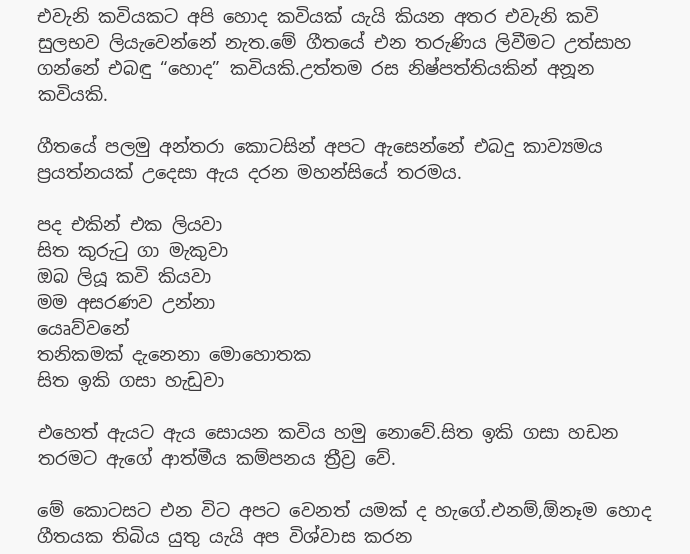එවැනි කවියකට අපි හොද කවියක් යැයි කියන අතර එවැනි කවි සුලභව ලියැවෙන්නේ නැත.මේ ගීතයේ එන තරුණිය ලිවීමට උත්සාහ ගන්නේ එබඳු “හොද” කවියකි.උත්තම රස නිෂ්පත්තියකින් අනූන කවියකි.

ගීතයේ පලමු අන්තරා කොටසින් අපට ඇසෙන්නේ එබදු කාව්‍යමය ප්‍රයත්නයක් උදෙසා ඇය දරන මහන්සියේ තරමය.

පද එකින් එක ලියවා
සිත කුරුටු ගා මැකුවා
ඔබ ලියූ කවි කියවා
මම අසරණව උන්නා
යෙෘව්වනේ
තනිකමක් දැනෙනා මොහොතක
සිත ඉකි ගසා හැඩුවා

එහෙත් ඇයට ඇය සොයන කවිය හමු නොවේ.සිත ඉකි ගසා හඩන තරමට ඇගේ ආත්මීය කම්පනය ත්‍රීව්‍ර වේ.

මේ කොටසට එන විට අපට වෙනත් යමක් ද හැගේ.එනම්,ඕනෑම හොද ගීතයක තිබිය යුතු යැයි අප විශ්වාස කරන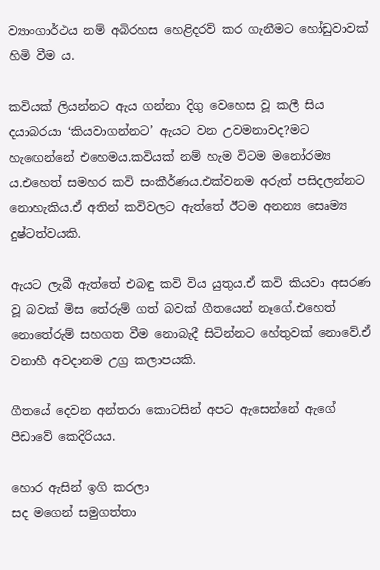ව්‍යාංගාර්ථය නම් අබිරහස හෙළිදරව් කර ගැනීමට හෝඩුවාවක් හිමි වීම ය.

කවියක් ලියන්නට ඇය ගන්නා දිගු වෙහෙස වූ කලී සිය දයාබරයා ‘කියවාගන්නට’ ඇයට වන උවමනාවද?මට හැඟෙන්නේ එහෙමය.කවියක් නම් හැම විටම මනෝරම්‍ය ය.එහෙත් සමහර කවි සංකීර්ණය.එක්වනම අරුත් පසිදලන්නට නොහැකිය.ඒ අතින් කවිවලට ඇත්තේ ඊටම අනන්‍ය සෙෘම්‍ය දුෂ්ටත්වයකි.

ඇයට ලැබී ඇත්තේ එබඳු කවි විය යුතුය.ඒ කවි කියවා අසරණ වූ බවක් මිස තේරුම් ගත් බවක් ගීතයෙන් නෑගේ.එහෙත් නොතේරුම් සහගත වීම නොබැදී සිටින්නට හේතුවක් නොවේ.ඒ වනාහී අවදානම උග්‍ර කලාපයකි.

ගීතයේ දෙවන අන්තරා කොටසින් අපට ඇසෙන්නේ ඇගේ පීඩාවේ කෙදිරියය.

හොර ඇසින් ඉගි කරලා
සද මගෙන් සමුගත්තා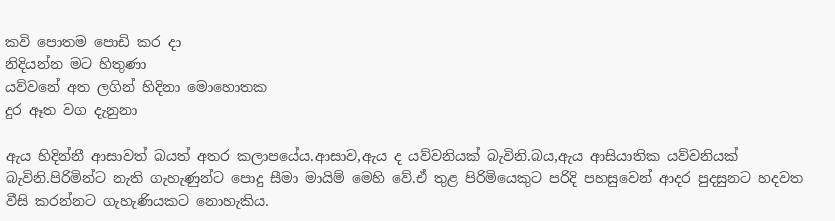කවි පොතම පොඩි කර දා
නිදියන්න මට හිතුණා
යව්වනේ අත ලගින් හිදිනා මොහොතක
දුර ඈත වග දැනුනා

ඇය හිදින්නී ආසාවත් බයත් අතර කලාපයේය.ආසාව,ඇය ද යව්වනියක් බැවිනි.බය,ඇය ආසියාතික යව්වනියක් බැවිනි.පිරිමින්ට නැති ගැහැණුන්ට පොදු සීමා මායිම් මෙහි වේ.ඒ තුළ පිරිමියෙකුට පරිදි පහසුවෙන් ආදර පුදසුනට හදවත වීසි කරන්නට ගැහැණියකට නොහැකිය.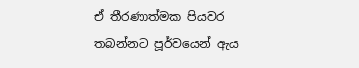ඒ තීරණාත්මක පියවර තබන්නට පූර්වයෙන් ඇය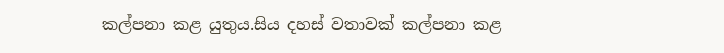කල්පනා කළ යුතුය.සිය දහස් වතාවක් කල්පනා කළ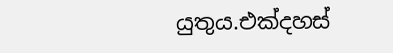යුතුය.එක්දහස්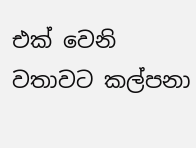එක් වෙනි වතාවට කල්පනා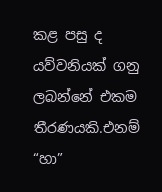කළ පසු ද යව්වනියක් ගනු ලබන්නේ එකම තීරණයකි.එනම් “හා”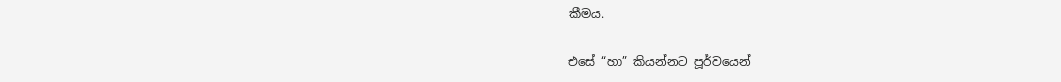කීමය.

එසේ “හා” කියන්නට පූර්වයෙන්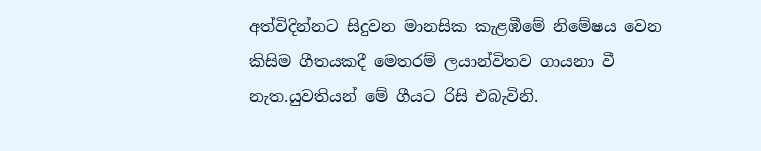අත්විදින්නට සිදුවන මානසික කැළඹීමේ නිමේෂය වෙන කිසිම ගීතයකදී මෙතරම් ලයාන්විතව ගායනා වී නැත.යුවතියන් මේ ගීයට රිසි එබැවිනි.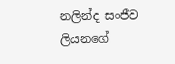නලින්ද සංජීව ලියනගේ